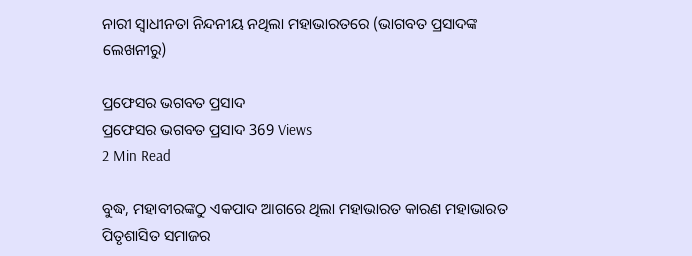ନାରୀ ସ୍ୱାଧୀନତା ନିନ୍ଦନୀୟ ନଥିଲା ମହାଭାରତରେ (ଭାଗବତ ପ୍ରସାଦଙ୍କ ଲେଖନୀରୁ)

ପ୍ରଫେସର ଭଗବତ ପ୍ରସାଦ
ପ୍ରଫେସର ଭଗବତ ପ୍ରସାଦ 369 Views
2 Min Read

ବୁଦ୍ଧ, ମହାବୀରଙ୍କଠୁ ଏକପାଦ ଆଗରେ ଥିଲା ମହାଭାରତ କାରଣ ମହାଭାରତ ପିତୃଶାସିତ ସମାଜର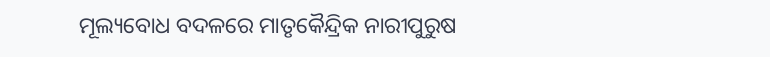ମୂଲ୍ୟବୋଧ ବଦଳରେ ମାତୃକୈନ୍ଦ୍ରିକ ନାରୀପୁରୁଷ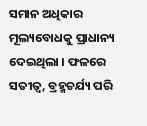ସମାନ ଅଧିକାର ମୂଲ୍ୟବୋଧକୁ ପ୍ରାଧାନ୍ୟ ଦେଇଥିଲା । ଫଳରେ ସତୀତ୍ୱ, ବ୍ରହ୍ମଚର୍ଯ୍ୟ ପରି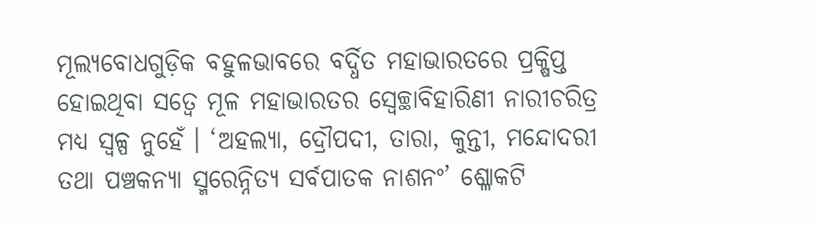ମୂଲ୍ୟବୋଧଗୁଡ଼ିକ ବହୁଳଭାବରେ ବର୍ଦ୍ଧିତ ମହାଭାରତରେ ପ୍ରକ୍ଷିପ୍ତ ହୋଇଥିବା ସତ୍ବେ ମୂଳ ମହାଭାରତର ସ୍ୱେଚ୍ଛାବିହାରିଣୀ ନାରୀଚରିତ୍ର ମଧ୍ୟ ସ୍ୱଳ୍ପ ନୁହେଁ । ‘ଅହଲ୍ୟା, ଦ୍ରୌପଦୀ, ତାରା, କୁନ୍ତୀ, ମନ୍ଦୋଦରୀ ତଥା ପଞ୍ଚକନ୍ୟା ସ୍ମରେନ୍ନିତ୍ୟ ସର୍ବପାତକ ନାଶନଂ’ ଶ୍ଳୋକଟି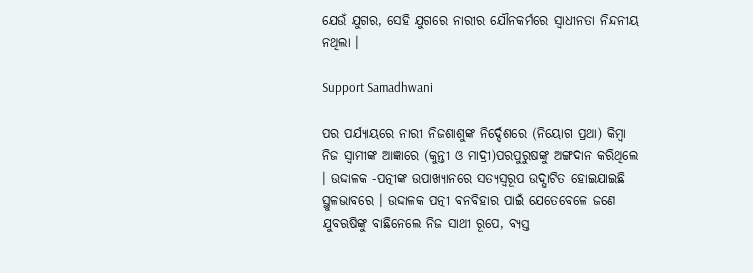ଯେଉଁ ଯୁଗର, ସେହି ଯୁଗରେ ନାରୀର ଯୌନକର୍ମରେ ସ୍ୱାଧୀନତା ନିନ୍ଦନୀୟ ନଥିଲା ।

Support Samadhwani

ପର ପର୍ଯ୍ୟାୟରେ ନାରୀ ନିଜଶାଶୁଙ୍କ ନିର୍ଦ୍ଦେଶରେ (ନିୟୋଗ ପ୍ରଥା) କିମ୍ବା ନିଜ ସ୍ୱାମୀଙ୍କ ଆଜ୍ଞାରେ (କୁନ୍ତୀ ଓ ମାଦ୍ରୀ)ପରପୁରୁଷଙ୍କୁ ଅଙ୍ଗଦାନ କରିଥିଲେ । ଉଦ୍ଦାଳକ -ପତ୍ନୀଙ୍କ ଉପାଖ୍ୟାନରେ ସତ୍ୟସ୍ୱରୂପ ଉଦ୍ଘାଟିତ ହୋଇଯାଇଛି ସ୍ଥୁଳଭାବରେ । ଉଦ୍ଦାଳକ ପତ୍ନୀ ବନବିହାର ପାଇଁ ଯେତେବେଳେ ଜଣେ ଯୁବଋଷିଙ୍କୁ ବାଛିନେଲେ ନିଜ ସାଥୀ ରୂପେ, ବ୍ୟସ୍ତ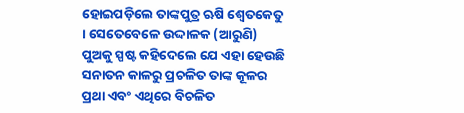ହୋଇପଡ଼ିଲେ ତାଙ୍କପୁତ୍ର ଋଷି ଶ୍ୱେତକେତୁ । ସେତେବେଳେ ଉଦ୍ଦାଳକ (ଆରୁଣି) ପୁଅକୁ ସ୍ପଷ୍ଟ କହିଦେଲେ ଯେ ଏହା ହେଉଛି ସନାତନ କାଳରୁ ପ୍ରଚଳିତ ତାଙ୍କ କୂଳର ପ୍ରଥା ଏବଂ ଏଥିରେ ବିଚଳିତ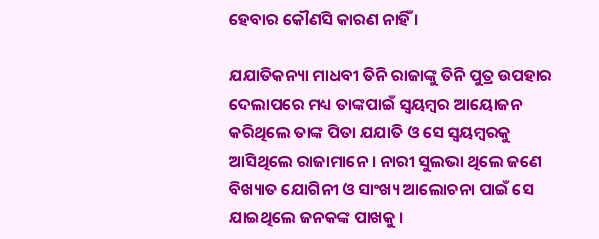ହେବାର କୌଣସି କାରଣ ନାହିଁ ।

ଯଯାତିକନ୍ୟା ମାଧବୀ ତିନି ରାଜାଙ୍କୁ ତିନି ପୁତ୍ର ଉପହାର ଦେଲାପରେ ମଧ୍ୟ ତାଙ୍କପାଇଁ ସ୍ୱୟମ୍ବର ଆୟୋଜନ କରିଥିଲେ ତାଙ୍କ ପିତା ଯଯାତି ଓ ସେ ସ୍ୱୟମ୍ବରକୁ ଆସିଥିଲେ ରାଜାମାନେ । ନାରୀ ସୁଲଭା ଥିଲେ ଜଣେ ବିଖ୍ୟାତ ଯୋଗିନୀ ଓ ସାଂଖ୍ୟ ଆଲୋଚନା ପାଇଁ ସେ ଯାଇଥିଲେ ଜନକଙ୍କ ପାଖକୁ ।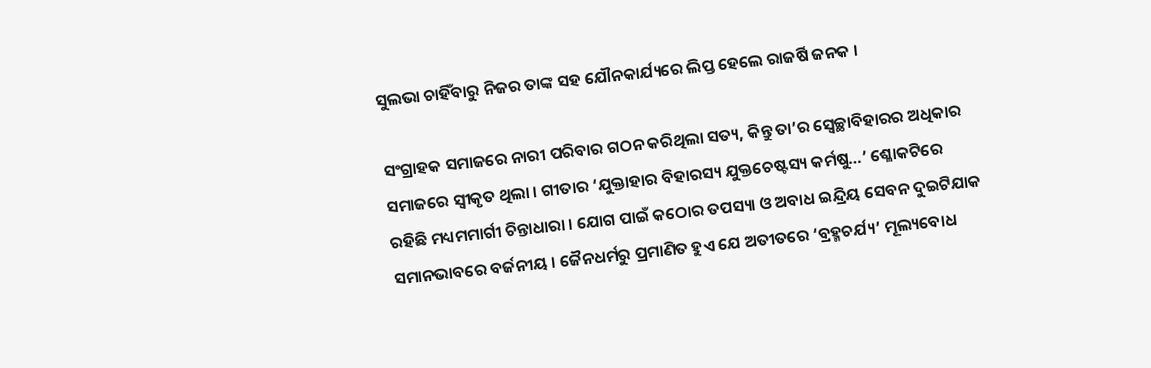ସୁଲଭା ଚାହିଁବାରୁ ନିଜର ତାଙ୍କ ସହ ଯୌନକାର୍ଯ୍ୟରେ ଲିପ୍ତ ହେଲେ ରାଜର୍ଷି ଜନକ ।

ସଂଗ୍ରାହକ ସମାଜରେ ନାରୀ ପରିବାର ଗଠନ କରିଥିଲା ସତ୍ୟ, କିନ୍ତୁ ତା’ର ସ୍ୱେଚ୍ଛାବିହାରର ଅଧିକାର ସମାଜରେ ସ୍ୱୀକୃତ ଥିଲା । ଗୀତାର ‘ଯୁକ୍ତାହାର ବିହାରସ୍ୟ ଯୁକ୍ତଚେଷ୍ଟସ୍ୟ କର୍ମଷୁ…’ ଶ୍ଳୋକଟିରେ ରହିଛି ମଧ୍ୟମମାର୍ଗୀ ଚିନ୍ତାଧାରା । ଯୋଗ ପାଇଁ କଠୋର ତପସ୍ୟା ଓ ଅବାଧ ଇନ୍ଦ୍ରିୟ ସେବନ ଦୁଇଟିଯାକ ସମାନଭାବରେ ବର୍ଜନୀୟ । ଜୈନଧର୍ମରୁ ପ୍ରମାଣିତ ହୁଏ ଯେ ଅତୀତରେ ‘ବ୍ରହ୍ମଚର୍ଯ୍ୟ’ ମୂଲ୍ୟବୋଧ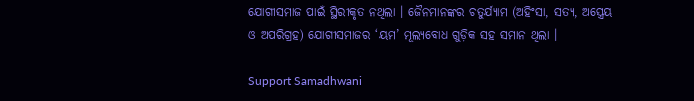ଯୋଗୀସମାଜ ପାଇଁ ସ୍ଥିରୀକୃତ ନଥିଲା । ଜୈନମାନଙ୍କର ଚତୁର୍ଯ୍ୟାମ (ଅହିଂସା, ସତ୍ୟ, ଅସ୍ତ୍ରେୟ ଓ ଅପରିଗ୍ରହ) ଯୋଗୀସମାଜର ‘ୟମ’ ମୂଲ୍ୟବୋଧ ଗୁଡ଼ିକ ସହ ସମାନ ଥିଲା ।

Support Samadhwani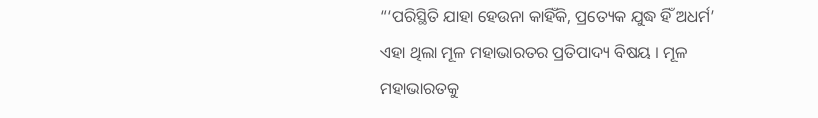“‘ପରିସ୍ଥିତି ଯାହା ହେଉନା କାହିଁକି, ପ୍ରତ୍ୟେକ ଯୁଦ୍ଧ ହିଁ ଅଧର୍ମ’ ଏହା ଥିଲା ମୂଳ ମହାଭାରତର ପ୍ରତିପାଦ୍ୟ ବିଷୟ । ମୂଳ ମହାଭାରତକୁ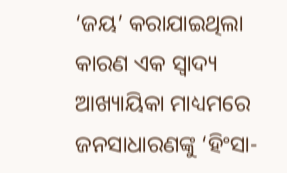‘ଜୟ’ କରାଯାଇଥିଲା କାରଣ ଏକ ସ୍ୱାଦ୍ୟ ଆଖ୍ୟାୟିକା ମାଧ୍ୟମରେ ଜନସାଧାରଣଙ୍କୁ ‘ହିଂସା-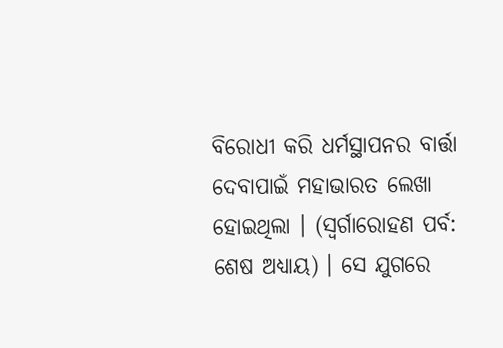ବିରୋଧୀ କରି ଧର୍ମସ୍ଥାପନର ବାର୍ତ୍ତା ଦେବାପାଇଁ ମହାଭାରତ ଲେଖା ହୋଇଥିଲା । (ସ୍ୱର୍ଗାରୋହଣ ପର୍ବ: ଶେଷ ଅଧ୍ୟାୟ) । ସେ ଯୁଗରେ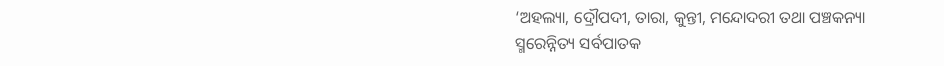‘ଅହଲ୍ୟା, ଦ୍ରୌପଦୀ, ତାରା, କୁନ୍ତୀ, ମନ୍ଦୋଦରୀ ତଥା ପଞ୍ଚକନ୍ୟା ସ୍ମରେନ୍ନିତ୍ୟ ସର୍ବପାତକ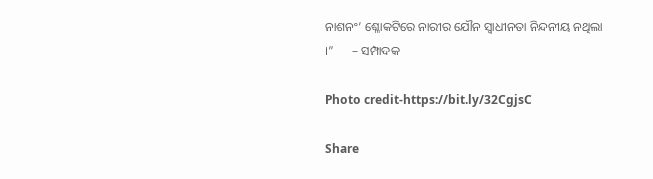ନାଶନଂ’ ଶ୍ଳୋକଟିରେ ନାରୀର ଯୌନ ସ୍ୱାଧୀନତା ନିନ୍ଦନୀୟ ନଥିଲା ।”      – ସମ୍ପାଦକ

Photo credit-https://bit.ly/32CgjsC

Share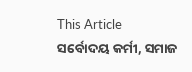This Article
ସର୍ବୋଦୟ କର୍ମୀ, ସମାଜ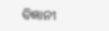ବିଜ୍ଞାନୀ